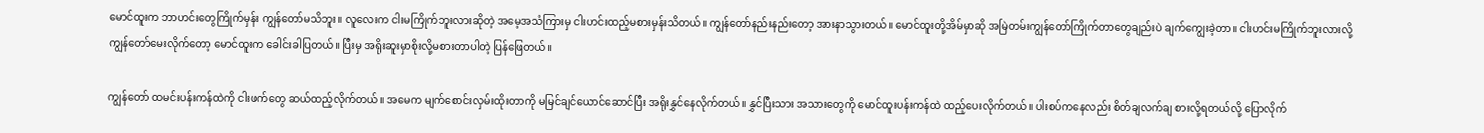မောင်ထူးက ဘာဟင်းတွေကြိုက်မှန်း ကျွန်တော်မသိဘူး။ လူလေးက ငါးမကြိုက်ဘူးလားဆိုတဲ့ အမေ့အသံကြားမှ ငါးဟင်းထည့်မစားမှန်းသိတယ်။ ကျွန်တော်နည်းနည်းတော့ အားနာသွားတယ်။ မောင်ထူးတို့အိမ်မှာဆို အမြဲတမ်းကျွန်တော်ကြိုက်တာတွေချည်းပဲ ချက်ကျွေးခဲ့တာ။ ငါးဟင်းမကြိုက်ဘူးလားလို့ ကျွန်တော်မေးလိုက်တော့ မောင်ထူးက ခေါင်းခါပြတယ်။ ပြီးမှ အရိုးဆူးမှာစိုးလို့မစားတာပါတဲ့ ပြန်ဖြေတယ်။

ကျွန်တော် ထမင်းပန်းကန်ထဲကို ငါးဖက်တွေ ဆယ်ထည့်လိုက်တယ်။ အမေက မျက်စောင်းလှမ်းထိုးတာကို မမြင်ချင်ယောင်ဆောင်ပြီး အရိုးနွှင်နေလိုက်တယ်။ နွှင်ပြီးသား အသားတွေကို မောင်ထူးပန်းကန်ထဲ ထည့်ပေးလိုက်တယ်။ ပါးစပ်ကနေလည်း စိတ်ချလက်ချ စားလို့ရတယ်လို့ ပြောလိုက်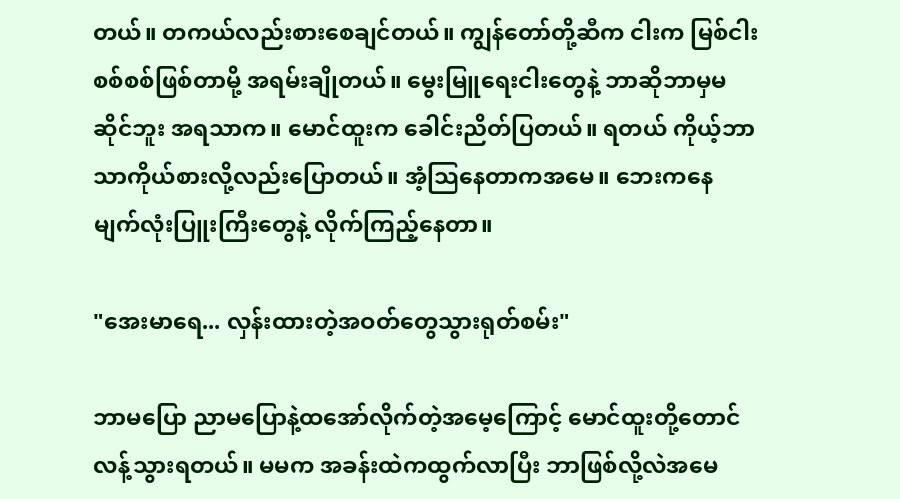တယ်။ တကယ်လည်းစားစေချင်တယ်။ ကျွန်တော်တို့ဆီက ငါးက မြစ်ငါးစစ်စစ်ဖြစ်တာမို့ အရမ်းချိုတယ်။ မွေးမြူရေးငါးတွေနဲ့ ဘာဆိုဘာမှမဆိုင်ဘူး အရသာက။ မောင်ထူးက ခေါင်းညိတ်ပြတယ်။ ရတယ် ကိုယ့်ဘာသာကိုယ်စားလို့လည်းပြောတယ်။ အံ့သြနေတာကအမေ။ ဘေးကနေ မျက်လုံးပြူးကြီးတွေနဲ့ လိုက်ကြည့်နေတာ။

"အေးမာရေ... လှန်းထားတဲ့အဝတ်တွေသွားရုတ်စမ်း"

ဘာမပြော ညာမပြောနဲ့ထအော်လိုက်တဲ့အမေ့ကြောင့် မောင်ထူးတို့တောင်လန့်သွားရတယ်။ မမက အခန်းထဲကထွက်လာပြီး ဘာဖြစ်လို့လဲအမေ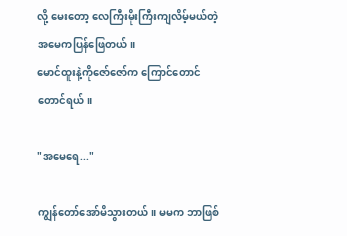လို့ မေးတော့ လေကြီးမိုးကြီးကျလိမ့်မယ်တဲ့ အမေကပြန်ဖြေတယ်။
မောင်ထူးနဲ့ကိုဇော်ဇော်က ကြောင်တောင်တောင်ရယ်။

"အမေရေ..."

ကျွန်တော်အော်မိသွားတယ်။ မမက ဘာဖြစ်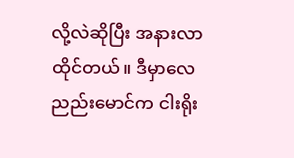လို့လဲဆိုပြီး အနားလာထိုင်တယ်။ ဒီမှာလေ ညည်းမောင်က ငါးရိုး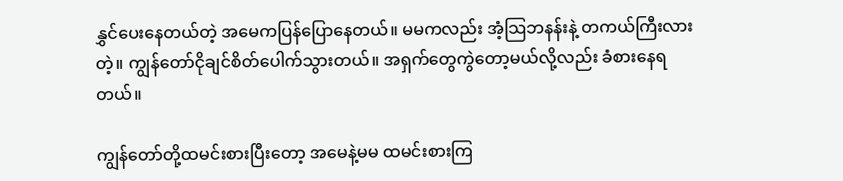နွှင်ပေးနေတယ်တဲ့ အမေကပြန်ပြောနေတယ်။ မမကလည်း အံ့သြဘနန်းနဲ့ တကယ်ကြီးလားတဲ့။ ကျွန်တော်ငိုချင်စိတ်ပေါက်သွားတယ်။ အရှက်တွေကွဲတော့မယ်လို့လည်း ခံစားနေရတယ်။

ကျွန်တော်တို့ထမင်းစားပြီးတော့ အမေနဲ့မမ ထမင်းစားကြ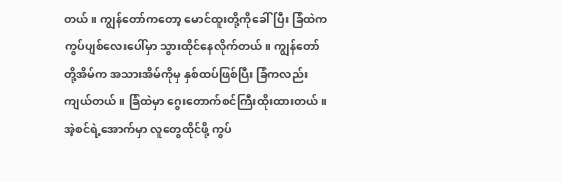တယ်။ ကျွန်တော်ကတော့ မောင်ထူးတို့ကိုခေါ်ပြီး ခြံထဲက ကွပ်ပျစ်လေးပေါ်မှာ သွားထိုင်နေလိုက်တယ်။ ကျွန်တော်တို့အိမ်က အသားအိမ်ကိုမှ နှစ်ထပ်ဖြစ်ပြီး ခြံကလည်းကျယ်တယ်။ ခြံထဲမှာ ဂွေးတောက်စင်ကြီးထိုးထားတယ်။ အဲ့စင်ရဲ့အောက်မှာ လူတွေထိုင်ဖို့ ကွပ်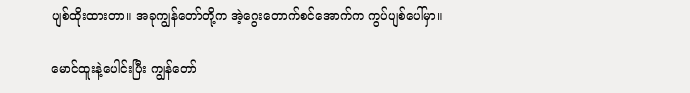ပျစ်ထိုးထားတာ။ အခုကျွန်တော်တို့က အဲ့ဂွေးတောက်စင်အောက်က ကွပ်ပျစ်ပေါ်မှာ။

မောင်ထူးနဲ့ပေါင်းပြီး ကျွန်တော်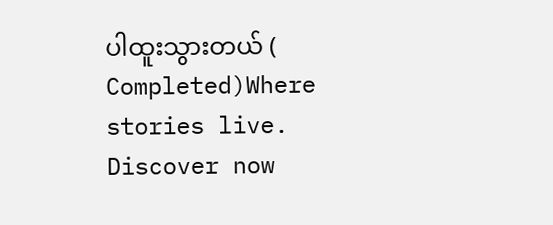ပါထူးသွားတယ် ( Completed)Where stories live. Discover now